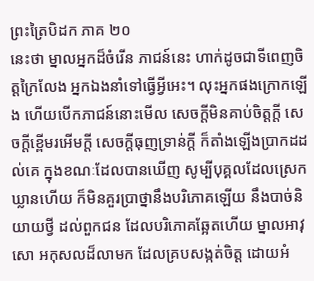ព្រះត្រៃបិដក ភាគ ២០
នេះថា ម្នាលអ្នកដ៏ចំរើន ភាជន៍នេះ ហាក់ដូចជាទីពេញចិត្តក្រៃលែង អ្នកឯងនាំទៅធ្វើអ្វីអេះ។ លុះអ្នកផងក្រោកឡើង ហើយបើកភាជន៍នោះមើល សេចក្តីមិនគាប់ចិត្តក្តី សេចក្តីខ្ពើមរអើមក្តី សេចក្តីធុញទ្រាន់ក្តី ក៏តាំងឡើងប្រាកដដល់គេ ក្នុងខណៈដែលបានឃើញ សូម្បីបុគ្គលដែលស្រេកឃ្លានហើយ ក៏មិនគួរប្រាថ្នានឹងបរិភោគឡើយ នឹងបាច់និយាយថ្វី ដល់ពួកជន ដែលបរិភោគឆ្អែតហើយ ម្នាលអាវុសោ អកុសលដ៏លាមក ដែលគ្របសង្កត់ចិត្ត ដោយអំ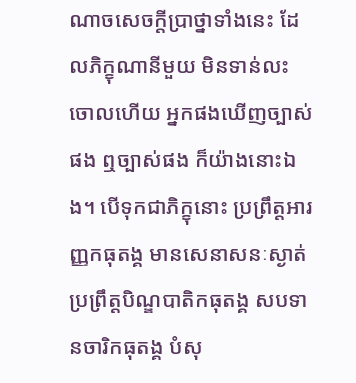ណាចសេចក្តីប្រាថ្នាទាំងនេះ ដែលភិក្ខុណានីមួយ មិនទាន់លះចោលហើយ អ្នកផងឃើញច្បាស់ផង ឮច្បាស់ផង ក៏យ៉ាងនោះឯង។ បើទុកជាភិក្ខុនោះ ប្រព្រឹត្តអារញ្ញកធុតង្គ មានសេនាសនៈស្ងាត់ ប្រព្រឹត្តបិណ្ឌបាតិកធុតង្គ សបទានចារិកធុតង្គ បំសុ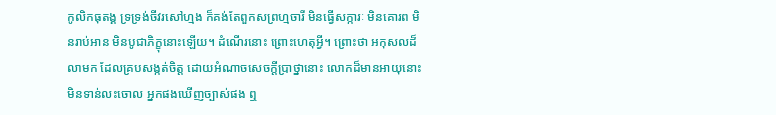កូលិកធុតង្គ ទ្រទ្រង់ចីវរសៅហ្មង ក៏គង់តែពួកសព្រហ្មចារី មិនធ្វើសក្ការៈ មិនគោរព មិនរាប់អាន មិនបូជាភិក្ខុនោះឡើយ។ ដំណើរនោះ ព្រោះហេតុអ្វី។ ព្រោះថា អកុសលដ៏លាមក ដែលគ្របសង្កត់ចិត្ត ដោយអំណាចសេចក្តីប្រាថ្នានោះ លោកដ៏មានអាយុនោះ មិនទាន់លះចោល អ្នកផងឃើញច្បាស់ផង ឮ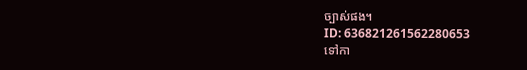ច្បាស់ផង។
ID: 636821261562280653
ទៅកា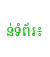ន់ទំព័រ៖